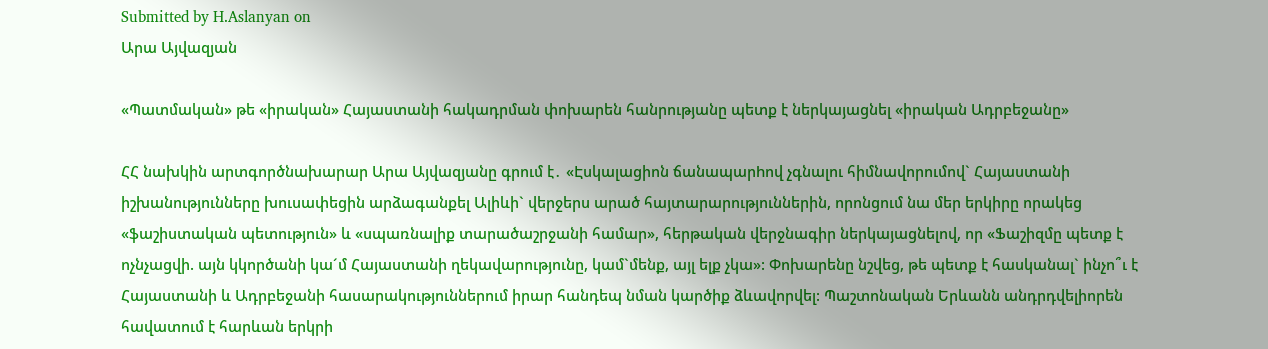Submitted by H.Aslanyan on
Արա Այվազյան

«Պատմական» թե «իրական» Հայաստանի հակադրման փոխարեն հանրությանը պետք է ներկայացնել «իրական Ադրբեջանը»

ՀՀ նախկին արտգործնախարար Արա Այվազյանը գրում է․ «Էսկալացիոն ճանապարhով չգնալու հիմնավորումով` Հայաստանի իշխանությունները խուսափեցին արձագանքել Ալիևի` վերջերս արած հայտարարություններին, որոնցում նա մեր երկիրը որակեց «ֆաշիստական պետություն» և «սպառնալիք տարածաշրջանի համար», հերթական վերջնագիր ներկայացնելով, որ «Ֆաշիզմը պետք է ոչնչացվի. այն կկործանի կա´մ Հայաստանի ղեկավարությունը, կամ`մենք, այլ ելք չկա»: Փոխարենը նշվեց, թե պետք է հասկանալ` ինչո՞ւ է Հայաստանի և Ադրբեջանի հասարակություններում իրար հանդեպ նման կարծիք ձևավորվել: Պաշտոնական Երևանն անդրդվելիորեն հավատում է հարևան երկրի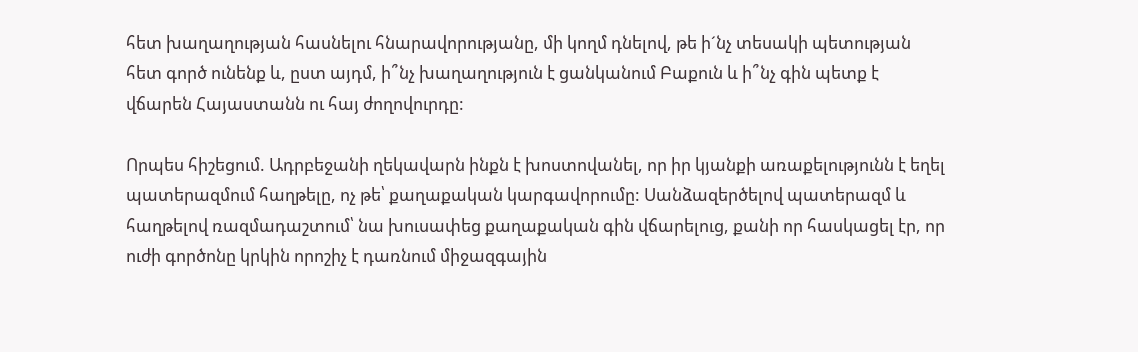հետ խաղաղության հասնելու հնարավորությանը, մի կողմ դնելով, թե ի´նչ տեսակի պետության հետ գործ ունենք և, ըստ այդմ, ի՞նչ խաղաղություն է ցանկանում Բաքուն և ի՞նչ գին պետք է վճարեն Հայաստանն ու հայ ժողովուրդը:

Որպես հիշեցում. Ադրբեջանի ղեկավարն ինքն է խոստովանել, որ իր կյանքի առաքելությունն է եղել պատերազմում հաղթելը, ոչ թե՝ քաղաքական կարգավորումը: Սանձազերծելով պատերազմ և հաղթելով ռազմադաշտում՝ նա խուսափեց քաղաքական գին վճարելուց, քանի որ հասկացել էր, որ ուժի գործոնը կրկին որոշիչ է դառնում միջազգային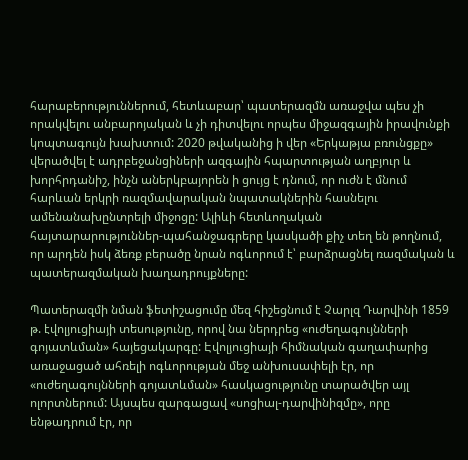հարաբերություններում, հետևաբար՝ պատերազմն առաջվա պես չի որակվելու անբարոյական և չի դիտվելու որպես միջազգային իրավունքի կոպտագույն խախտում: 2020 թվականից ի վեր «Երկաթյա բռունցքը» վերածվել է ադրբեջանցիների ազգային հպարտության աղբյուր և խորհրդանիշ, ինչն աներկբայորեն ի ցույց է դնում, որ ուժն է մնում հարևան երկրի ռազմավարական նպատակներին հասնելու ամենանախընտրելի միջոցը: Ալիևի հետևողական հայտարարություններ-պահանջագրերը կասկածի քիչ տեղ են թողնում, որ արդեն իսկ ձեռք բերածը նրան ոգևորում է՝ բարձրացնել ռազմական և պատերազմական խաղադրույքները:

Պատերազմի նման ֆետիշացումը մեզ հիշեցնում է Չարլզ Դարվինի 1859 թ. էվոլյուցիայի տեսությունը, որով նա ներդրեց «ուժեղագույնների գոյատևման» հայեցակարգը: Էվոլյուցիայի հիմնական գաղափարից առաջացած ահռելի ոգևորության մեջ անխուսափելի էր, որ «ուժեղագույնների գոյատևման» հասկացությունը տարածվեր այլ ոլորտներում: Այսպես զարգացավ «սոցիալ-դարվինիզմը», որը ենթադրում էր, որ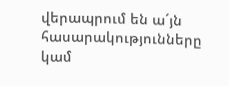վերապրում են ա´յն հասարակությունները կամ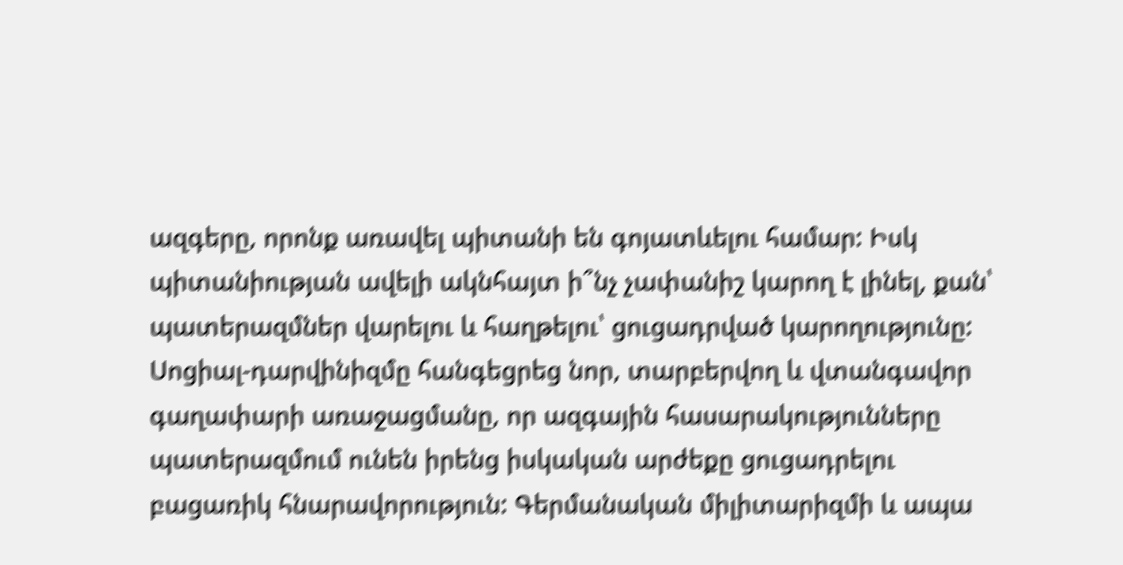ազգերը, որոնք առավել պիտանի են գոյատևելու համար: Իսկ պիտանիության ավելի ակնհայտ ի՞նչ չափանիշ կարող է լինել, քան՝ պատերազմներ վարելու և հաղթելու՝ ցուցադրված կարողությունը: Սոցիալ-դարվինիզմը հանգեցրեց նոր, տարբերվող և վտանգավոր գաղափարի առաջացմանը, որ ազգային հասարակությունները պատերազմում ունեն իրենց իսկական արժեքը ցուցադրելու բացառիկ հնարավորություն: Գերմանական միլիտարիզմի և ապա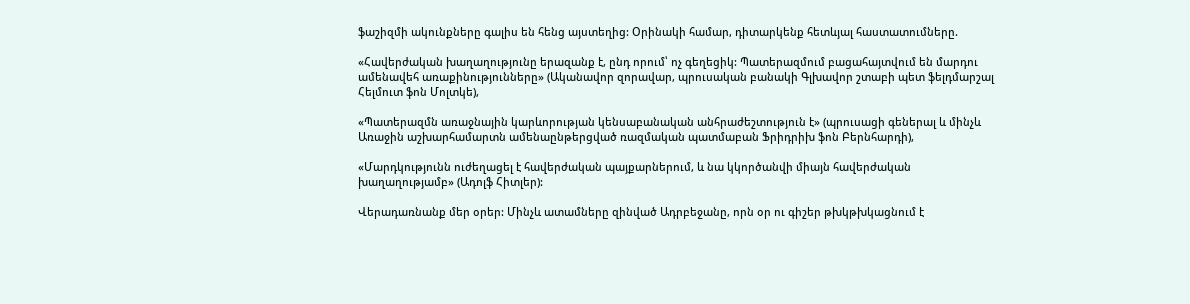ֆաշիզմի ակունքները գալիս են հենց այստեղից: Օրինակի համար, դիտարկենք հետևյալ հաստատումները.

«Հավերժական խաղաղությունը երազանք է, ընդ որում՝ ոչ գեղեցիկ: Պատերազմում բացահայտվում են մարդու ամենավեհ առաքինությունները» (Ականավոր զորավար, պրուսական բանակի Գլխավոր շտաբի պետ ֆելդմարշալ Հելմուտ ֆոն Մոլտկե),

«Պատերազմն առաջնային կարևորության կենսաբանական անհրաժեշտություն է» (պրուսացի գեներալ և մինչև Առաջին աշխարհամարտն ամենաընթերցված ռազմական պատմաբան Ֆրիդրիխ ֆոն Բերնհարդի),

«Մարդկությունն ուժեղացել է հավերժական պայքարներում, և նա կկործանվի միայն հավերժական խաղաղությամբ» (Ադոլֆ Հիտլեր):

Վերադառնանք մեր օրեր: Մինչև ատամները զինված Ադրբեջանը, որն օր ու գիշեր թխկթխկացնում է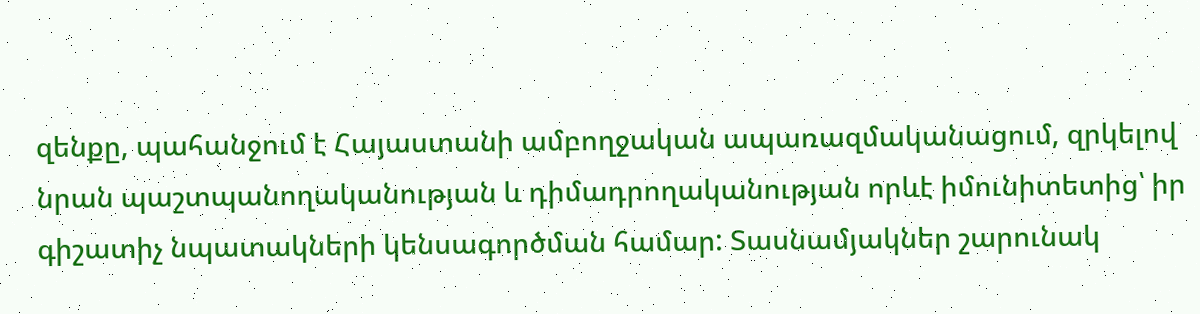զենքը, պահանջում է Հայաստանի ամբողջական ապառազմականացում, զրկելով նրան պաշտպանողականության և դիմադրողականության որևէ իմունիտետից՝ իր գիշատիչ նպատակների կենսագործման համար: Տասնամյակներ շարունակ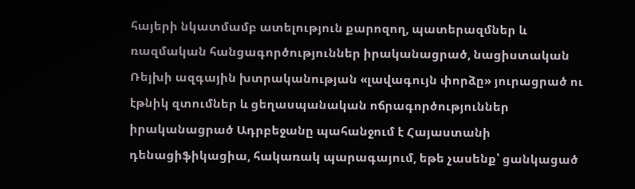հայերի նկատմամբ ատելություն քարոզող, պատերազմներ և ռազմական հանցագործություններ իրականացրած, նացիստական Ռեյխի ազգային խտրականության «լավագույն փորձը» յուրացրած ու էթնիկ զտումներ և ցեղասպանական ոճրագործություններ իրականացրած Ադրբեջանը պահանջում է Հայաստանի դենացիֆիկացիա, հակառակ պարագայում, եթե չասենք՝ ցանկացած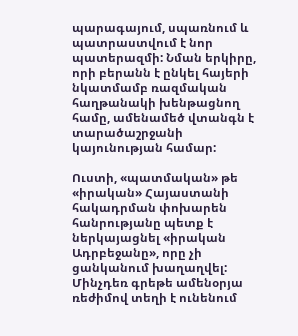պարագայում, սպառնում և պատրաստվում է նոր պատերազմի: Նման երկիրը, որի բերանն է ընկել հայերի նկատմամբ ռազմական հաղթանակի խենթացնող համը, ամենամեծ վտանգն է տարածաշրջանի կայունության համար:

Ուստի, «պատմական» թե «իրական» Հայաստանի հակադրման փոխարեն հանրությանը պետք է ներկայացնել «իրական Ադրբեջանը», որը չի ցանկանում խաղաղվել: Մինչդեռ գրեթե ամենօրյա ռեժիմով տեղի է ունենում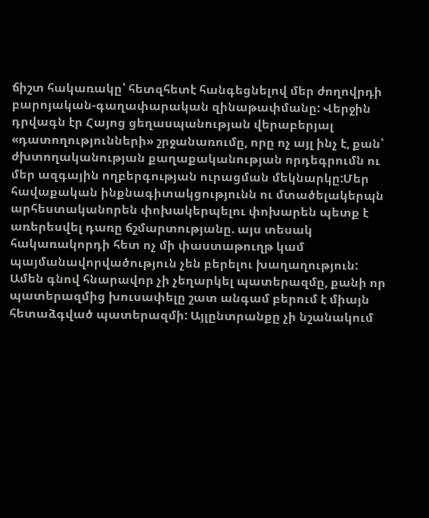ճիշտ հակառակը՝ հետզհետէ հանգեցնելով մեր ժողովրդի բարոյական-գաղափարական զինաթափմանը: Վերջին դրվագն էր Հայոց ցեղասպանության վերաբերյալ «դատողությունների» շրջանառումը, որը ոչ այլ ինչ է, քան՝ ժխտողականության քաղաքականության որդեգրումն ու մեր ազգային ողբերգության ուրացման մեկնարկը:Մեր հավաքական ինքնագիտակցությունն ու մտածելակերպն արհեստականորեն փոխակերպելու փոխարեն պետք է առերեսվել դառը ճշմարտությանը. այս տեսակ հակառակորդի հետ ոչ մի փաստաթուղթ կամ պայմանավորվածություն չեն բերելու խաղաղություն: Ամեն գնով հնարավոր չի չեղարկել պատերազմը, քանի որ պատերազմից խուսափելը շատ անգամ բերում է միայն հետաձգված պատերազմի: Այլընտրանքը չի նշանակում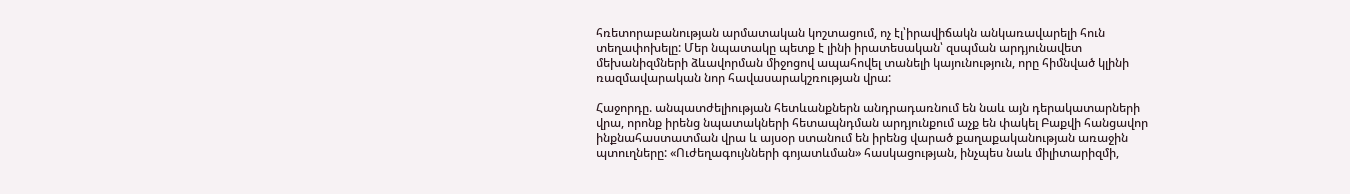հռետորաբանության արմատական կոշտացում, ոչ էլ՝իրավիճակն անկառավարելի հուն տեղափոխելը: Մեր նպատակը պետք է լինի իրատեսական՝ զսպման արդյունավետ մեխանիզմների ձևավորման միջոցով ապահովել տանելի կայունություն, որը հիմնված կլինի ռազմավարական նոր հավասարակշռության վրա:

Հաջորդը. անպատժելիության հետևանքներն անդրադառնում են նաև այն դերակատարների վրա, որոնք իրենց նպատակների հետապնդման արդյունքում աչք են փակել Բաքվի հանցավոր ինքնահաստատման վրա և այսօր ստանում են իրենց վարած քաղաքականության առաջին պտուղները: «Ուժեղագույնների գոյատևման» հասկացության, ինչպես նաև միլիտարիզմի,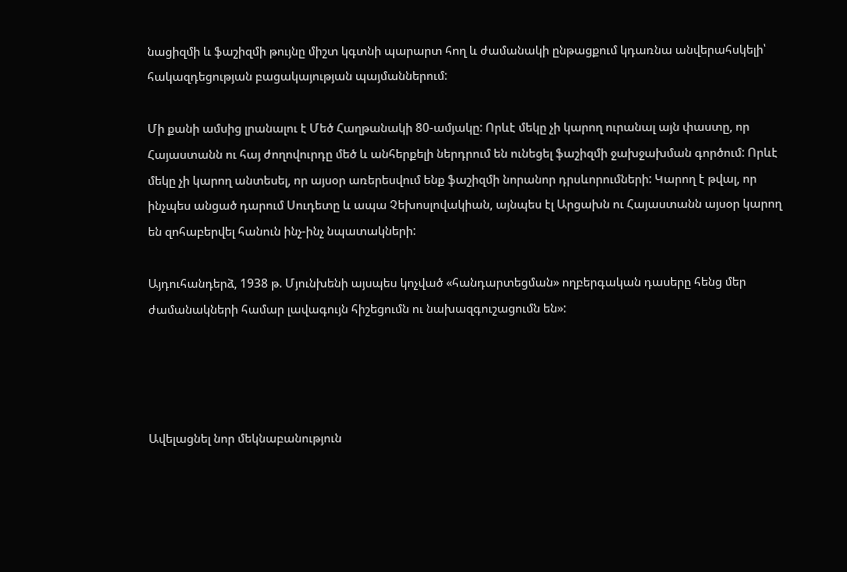նացիզմի և ֆաշիզմի թույնը միշտ կգտնի պարարտ հող և ժամանակի ընթացքում կդառնա անվերահսկելի՝ հակազդեցության բացակայության պայմաններում:

Մի քանի ամսից լրանալու է Մեծ Հաղթանակի 80-ամյակը: Որևէ մեկը չի կարող ուրանալ այն փաստը, որ Հայաստանն ու հայ ժողովուրդը մեծ և անհերքելի ներդրում են ունեցել ֆաշիզմի ջախջախման գործում: Որևէ մեկը չի կարող անտեսել, որ այսօր առերեսվում ենք ֆաշիզմի նորանոր դրսևորումների: Կարող է թվալ, որ ինչպես անցած դարում Սուդետը և ապա Չեխոսլովակիան, այնպես էլ Արցախն ու Հայաստանն այսօր կարող են զոհաբերվել հանուն ինչ-ինչ նպատակների:

Այդուհանդերձ, 1938 թ. Մյունխենի այսպես կոչված «հանդարտեցման» ողբերգական դասերը հենց մեր ժամանակների համար լավագույն հիշեցումն ու նախազգուշացումն են»:




Ավելացնել նոր մեկնաբանություն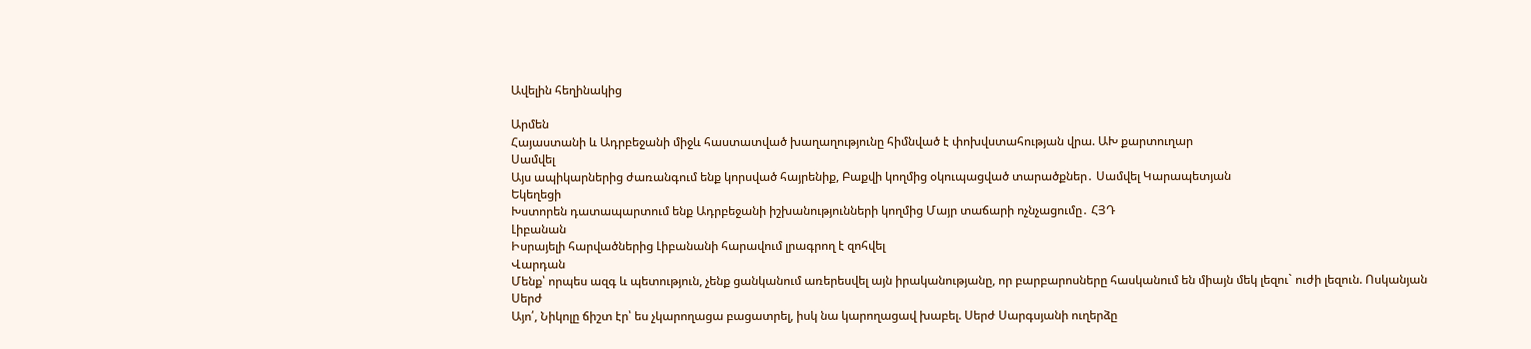Ավելին հեղինակից

Արմեն
Հայաստանի և Ադրբեջանի միջև հաստատված խաղաղությունը հիմնված է փոխվստահության վրա. ԱԽ քարտուղար
Սամվել
Այս ապիկարներից ժառանգում ենք կորսված հայրենիք, Բաքվի կողմից օկուպացված տարածքներ․ Սամվել Կարապետյան
Եկեղեցի
Խստորեն դատապարտում ենք Ադրբեջանի իշխանությունների կողմից Մայր տաճարի ոչնչացումը․ ՀՅԴ
Լիբանան
Իսրայելի հարվածներից Լիբանանի հարավում լրագրող է զոհվել
Վարդան
Մենք՝ որպես ազգ և պետություն, չենք ցանկանում առերեսվել այն իրականությանը, որ բարբարոսները հասկանում են միայն մեկ լեզու` ուժի լեզուն. Ոսկանյան
Սերժ
Այո՛, Նիկոլը ճիշտ էր՝ ես չկարողացա բացատրել, իսկ նա կարողացավ խաբել. Սերժ Սարգսյանի ուղերձը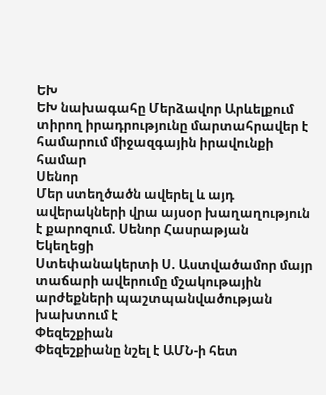ԵԽ
ԵԽ նախագահը Մերձավոր Արևելքում տիրող իրադրությունը մարտահրավեր է համարում միջազգային իրավունքի համար
Սենոր
Մեր ստեղծածն ավերել և այդ ավերակների վրա այսօր խաղաղություն է քարոզում. Սենոր Հասրաթյան
Եկեղեցի
Ստեփանակերտի Ս. Աստվածամոր մայր տաճարի ավերումը մշակութային արժեքների պաշտպանվածության խախտում է
Փեզեշքիան
Փեզեշքիանը նշել է ԱՄՆ-ի հետ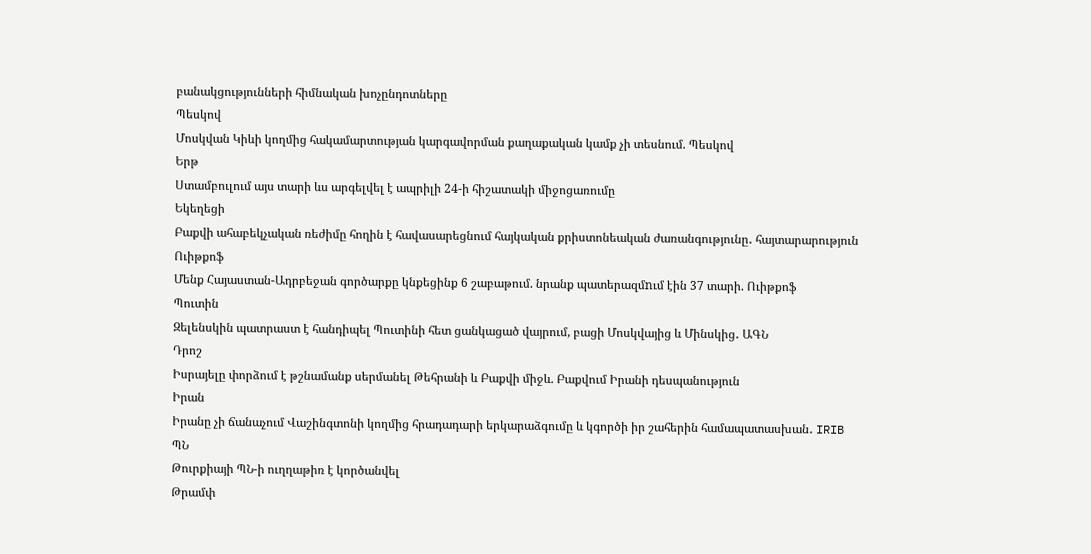բանակցությունների հիմնական խոչընդոտները
Պեսկով
Մոսկվան Կիևի կողմից հակամարտության կարգավորման քաղաքական կամք չի տեսնում. Պեսկով
Երթ
Ստամբուլում այս տարի ևս արգելվել է ապրիլի 24-ի հիշատակի միջոցառումը
Եկեղեցի
Բաքվի ահաբեկչական ռեժիմը հողին է հավասարեցնում հայկական քրիստոնեական ժառանգությունը․ հայտարարություն
Ուիթքոֆ
Մենք Հայաստան-Ադրբեջան գործարքը կնքեցինք 6 շաբաթում. նրանք պատերազմnւմ էին 37 տարի. Ուիթքոֆ
Պուտին
Զելենսկին պատրաստ է հանդիպել Պուտինի հետ ցանկացած վայրում, բացի Մոսկվայից և Մինսկից․ ԱԳՆ
Դրոշ
Իսրայելը փորձում է թշնամանք սերմանել Թեհրանի և Բաքվի միջև. Բաքվում Իրանի դեսպանություն
Իրան
Իրանը չի ճանաչում Վաշինգտոնի կողմից հրադադարի երկարաձգումը և կգործի իր շահերին համապատասխան․ IRIB
ՊՆ
Թուրքիայի ՊՆ-ի ուղղաթիռ է կործանվել
Թրամփ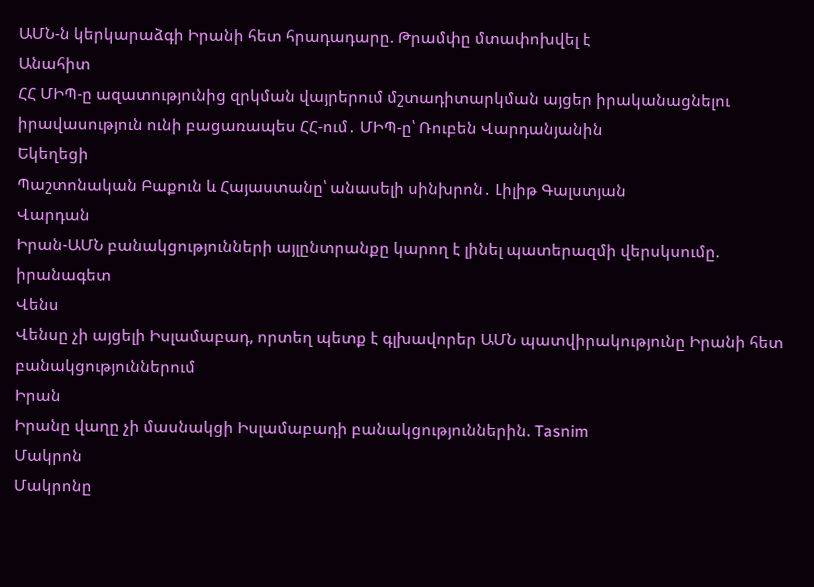ԱՄՆ-ն կերկարաձգի Իրանի հետ հրադադարը. Թրամփը մտափոխվել է
Անահիտ
ՀՀ ՄԻՊ-ը ազատությունից զրկման վայրերում մշտադիտարկման այցեր իրականացնելու իրավասություն ունի բացառապես ՀՀ-ում․ ՄԻՊ-ը՝ Ռուբեն Վարդանյանին
Եկեղեցի
Պաշտոնական Բաքուն և Հայաստանը՝ անասելի սինխրոն․ Լիլիթ Գալստյան
Վարդան
Իրան-ԱՄՆ բանակցությունների այլընտրանքը կարող է լինել պատերազմի վերսկսումը. իրանագետ
Վենս
Վենսը չի այցելի Իսլամաբադ, որտեղ պետք է գլխավորեր ԱՄՆ պատվիրակությունը Իրանի հետ բանակցություններում
Իրան
Իրանը վաղը չի մասնակցի Իսլամաբադի բանակցություններին. Tasnim
Մակրոն
Մակրոնը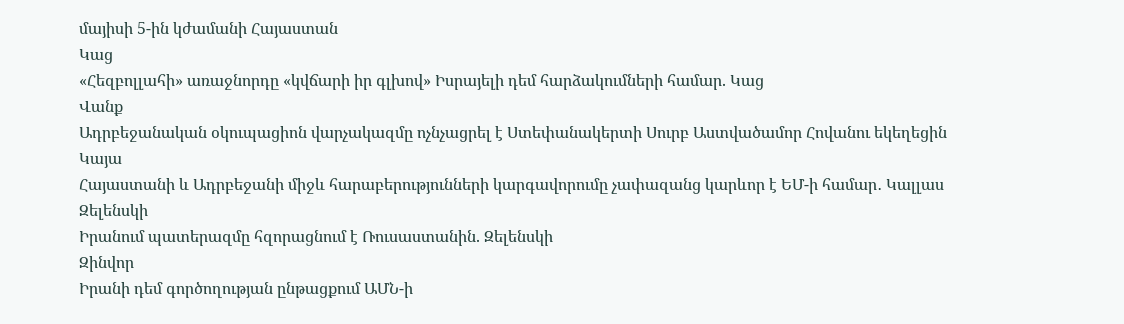մայիսի 5-ին կժամանի Հայաստան
Կաց
«Հեզբոլլահի» առաջնորդը «կվճարի իր գլխով» Իսրայելի դեմ հարձակումների համար. Կաց
Վանք
Ադրբեջանական օկուպացիոն վարչակազմը ոչնչացրել է Ստեփանակերտի Սուրբ Աստվածամոր Հովանու եկեղեցին
Կայա
Հայաստանի և Ադրբեջանի միջև հարաբերությունների կարգավորումը չափազանց կարևոր է ԵՄ-ի համար․ Կալլաս
Զելենսկի
Իրանում պատերազմը հզորացնում է Ռուսաստանին. Զելենսկի
Զինվոր
Իրանի դեմ գործողության ընթացքում ԱՄՆ-ի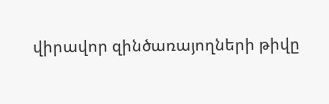վիրավոր զինծառայողների թիվը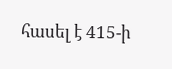հասել է 415-ի